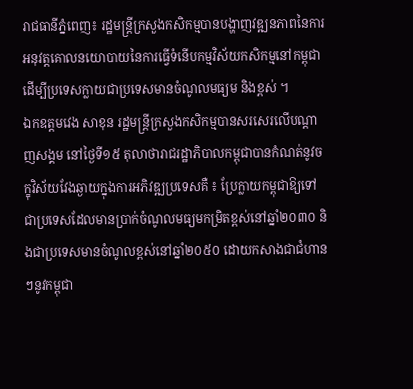រាជធានីភ្នំពេញ៖ រដ្ឋមន្ត្រីក្រសួងកសិកម្មបានបង្ហាញវឌ្ឍនភាពនៃការអនុវត្តគោលនយោបាយនៃការធ្វើទំនើបកម្មវិស័យកសិកម្មនៅកម្ពុជា ដើម្បីប្រទេសក្លាយជាប្រទេសមានចំណូលមធ្យម និងខ្ពស់ ។
ឯកឧត្តមវេង សាខុន រដ្ឋមន្ត្រីក្រសួងកសិកម្មបានសរសេរលើបណ្តាញសង្គម នៅថ្ងៃទី១៥ តុលាថារាជរដ្ឋាភិបាលកម្ពុជាបានកំណត់នូវចក្ខុវិស័យវែងឆ្ងាយក្នុងការអភិវឌ្ឍប្រទេសគឺ ៖ ប្រែក្លាយកម្ពុជាឱ្យទៅជាប្រទេសដែលមានប្រាក់ចំណូលមធ្យមកម្រិតខ្ពស់នៅឆ្នាំ២០៣០ និងជាប្រទេសមានចំណូលខ្ពស់នៅឆ្នាំ២០៥០ ដោយកសាងជាជំហានៗនូវកម្ពុជា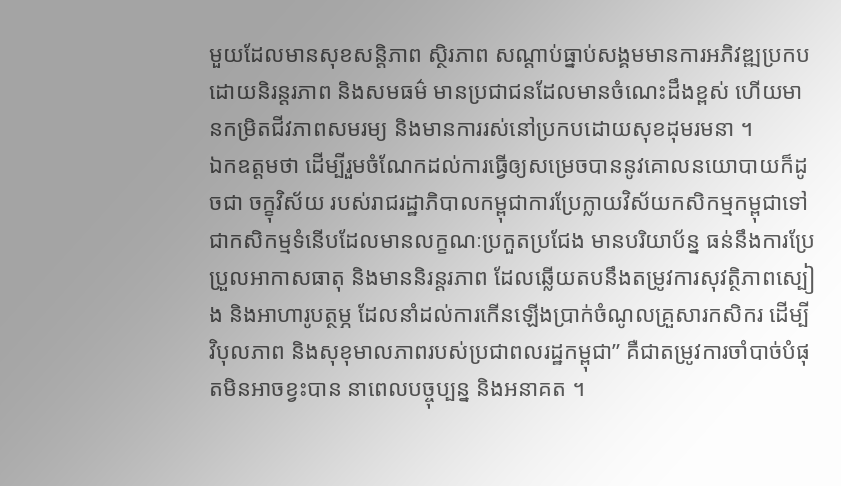មួយដែលមានសុខសន្តិភាព ស្ថិរភាព សណ្តាប់ធ្នាប់សង្គមមានការអភិវឌ្ឍប្រកបដោយនិរន្តរភាព និងសមធម៌ មានប្រជាជនដែលមានចំណេះដឹងខ្ពស់ ហើយមានកម្រិតជីវភាពសមរម្យ និងមានការរស់នៅប្រកបដោយសុខដុមរមនា ។
ឯកឧត្តមថា ដើម្បីរួមចំណែកដល់ការធ្វើឲ្យសម្រេចបាននូវគោលនយោបាយក៏ដូចជា ចក្ខុវិស័យ របស់រាជរដ្ឋាភិបាលកម្ពុជាការប្រែក្លាយវិស័យកសិកម្មកម្ពុជាទៅជាកសិកម្មទំនើបដែលមានលក្ខណៈប្រកួតប្រជែង មានបរិយាប័ន្ន ធន់នឹងការប្រែប្រួលអាកាសធាតុ និងមាននិរន្តរភាព ដែលឆ្លើយតបនឹងតម្រូវការសុវត្ថិភាពស្បៀង និងអាហារូបត្ថម្ភ ដែលនាំដល់ការកើនឡើងប្រាក់ចំណូលគ្រួសារកសិករ ដើម្បីវិបុលភាព និងសុខុមាលភាពរបស់ប្រជាពលរដ្ឋកម្ពុជា” គឺជាតម្រូវការចាំបាច់បំផុតមិនអាចខ្វះបាន នាពេលបច្ចុប្បន្ន និងអនាគត ។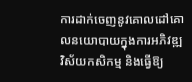ការដាក់ចេញនូវគោលដៅគោលនយោបាយក្នុងការអភិវឌ្ឍវិស័យកសិកម្ម និងធ្វើឱ្យ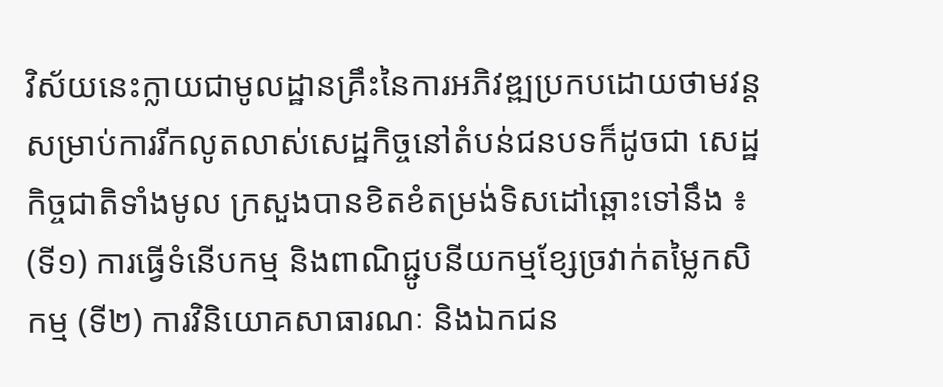វិស័យនេះក្លាយជាមូលដ្ឋានគ្រឹះនៃការអភិវឌ្ឍប្រកបដោយថាមវន្តសម្រាប់ការរីកលូតលាស់សេដ្ឋកិច្ចនៅតំបន់ជនបទក៏ដូចជា សេដ្ឋកិច្ចជាតិទាំងមូល ក្រសួងបានខិតខំតម្រង់ទិសដៅឆ្ពោះទៅនឹង ៖ (ទី១) ការធ្វើទំនើបកម្ម និងពាណិជ្ជូបនីយកម្មខ្សែច្រវាក់តម្លៃកសិកម្ម (ទី២) ការវិនិយោគសាធារណៈ និងឯកជន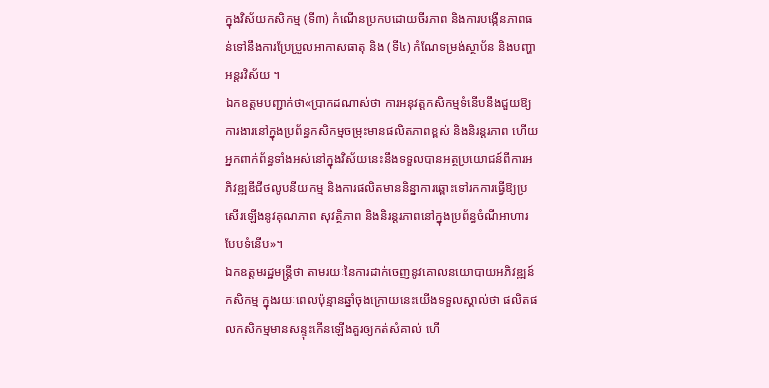ក្នុងវិស័យកសិកម្ម (ទី៣) កំណើនប្រកបដោយចីរភាព និងការបង្កើនភាពធន់ទៅនឹងការប្រែប្រួលអាកាសធាតុ និង (ទី៤) កំណែទម្រង់ស្ថាប័ន និងបញ្ហាអន្តរវិស័យ ។
ឯកឧត្តមបញ្ជាក់ថា«ប្រាកដណាស់ថា ការអនុវត្តកសិកម្មទំនើបនឹងជួយឱ្យការងារនៅក្នុងប្រព័ន្ធកសិកម្មចម្រុះមានផលិតភាពខ្ពស់ និងនិរន្តរភាព ហើយអ្នកពាក់ព័ន្ធទាំងអស់នៅក្នុងវិស័យនេះនឹងទទួលបានអត្ថប្រយោជន៍ពីការអភិវឌ្ឍឌីជីថលូបនីយកម្ម និងការផលិតមាននិន្នាការឆ្ពោះទៅរកការធ្វើឱ្យប្រសើរឡើងនូវគុណភាព សុវត្ថិភាព និងនិរន្តរភាពនៅក្នុងប្រព័ន្ធចំណីអាហារបែបទំនើប»។
ឯកឧត្តមរដ្ឋមន្ត្រីថា តាមរយៈនៃការដាក់ចេញនូវគោលនយោបាយអភិវឌ្ឍន៍កសិកម្ម ក្នុងរយៈពេលប៉ុន្មានឆ្នាំចុងក្រោយនេះយើងទទួលស្គាល់ថា ផលិតផលកសិកម្មមានសន្ទុះកើនឡើងគួរឲ្យកត់សំគាល់ ហើ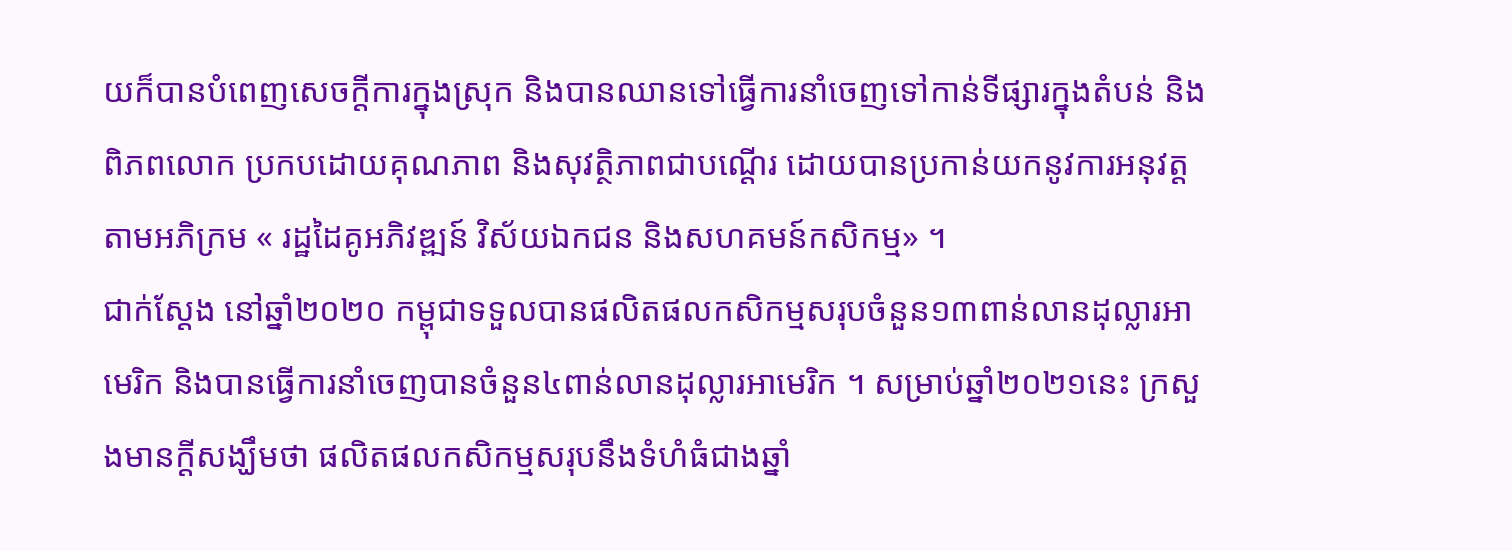យក៏បានបំពេញសេចក្តីការក្នុងស្រុក និងបានឈានទៅធ្វើការនាំចេញទៅកាន់ទីផ្សារក្នុងតំបន់ និងពិភពលោក ប្រកបដោយគុណភាព និងសុវត្ថិភាពជាបណ្តើរ ដោយបានប្រកាន់យកនូវការអនុវត្តតាមអភិក្រម « រដ្ឋដៃគូអភិវឌ្ឍន៍ វិស័យឯកជន និងសហគមន៍កសិកម្ម» ។
ជាក់ស្តែង នៅឆ្នាំ២០២០ កម្ពុជាទទួលបានផលិតផលកសិកម្មសរុបចំនួន១៣ពាន់លានដុល្លារអាមេរិក និងបានធ្វើការនាំចេញបានចំនួន៤ពាន់លានដុល្លារអាមេរិក ។ សម្រាប់ឆ្នាំ២០២១នេះ ក្រសួងមានក្តីសង្ឃឹមថា ផលិតផលកសិកម្មសរុបនឹងទំហំធំជាងឆ្នាំ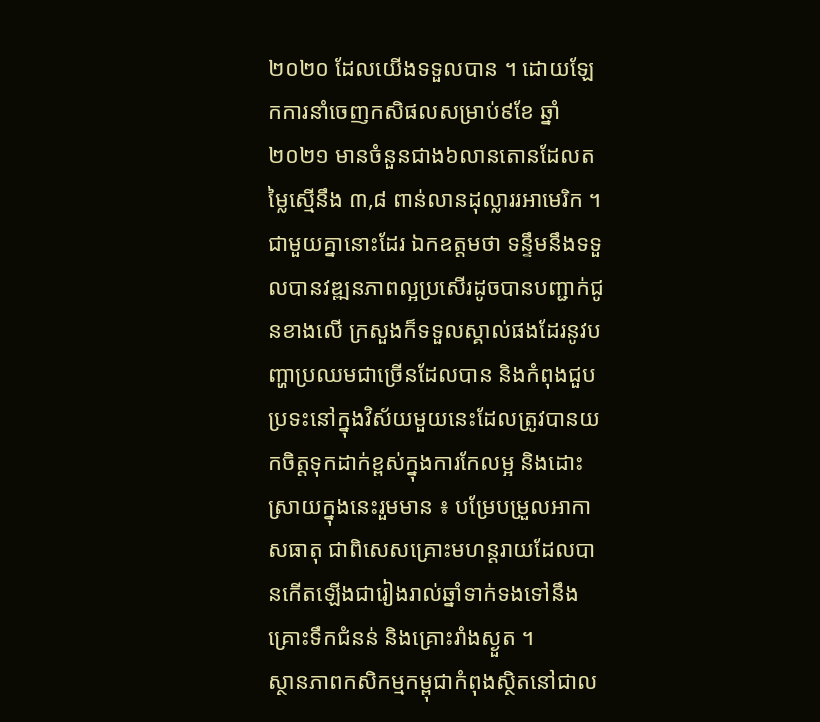២០២០ ដែលយើងទទួលបាន ។ ដោយឡែកការនាំចេញកសិផលសម្រាប់៩ខែ ឆ្នាំ២០២១ មានចំនួនជាង៦លានតោនដែលតម្លៃស្មើនឹង ៣,៨ ពាន់លានដុល្លាររអាមេរិក ។
ជាមួយគ្នានោះដែរ ឯកឧត្តមថា ទន្ទឹមនឹងទទួលបានវឌ្ឍនភាពល្អប្រសើរដូចបានបញ្ជាក់ជូនខាងលើ ក្រសួងក៏ទទួលស្គាល់ផងដែរនូវបញ្ហាប្រឈមជាច្រើនដែលបាន និងកំពុងជួបប្រទះនៅក្នុងវិស័យមួយនេះដែលត្រូវបានយកចិត្តទុកដាក់ខ្ពស់ក្នុងការកែលម្អ និងដោះស្រាយក្នុងនេះរួមមាន ៖ បម្រែបម្រួលអាកាសធាតុ ជាពិសេសគ្រោះមហន្តរាយដែលបានកើតឡើងជារៀងរាល់ឆ្នាំទាក់ទងទៅនឹងគ្រោះទឹកជំនន់ និងគ្រោះរាំងស្ងួត ។
ស្ថានភាពកសិកម្មកម្ពុជាកំពុងស្ថិតនៅជាល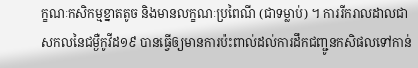ក្ខណៈកសិកម្មខ្នាតតូច និងមានលក្ខណៈប្រពៃណី (ជាទម្លាប់) ។ ការរីករាលដាលជាសកលនៃជម្ងឺកូវីដ១៩ បានធ្វើឲ្យមានការប៉ះពាល់ដល់ការដឹកជញ្ជូនកសិផលទៅកាន់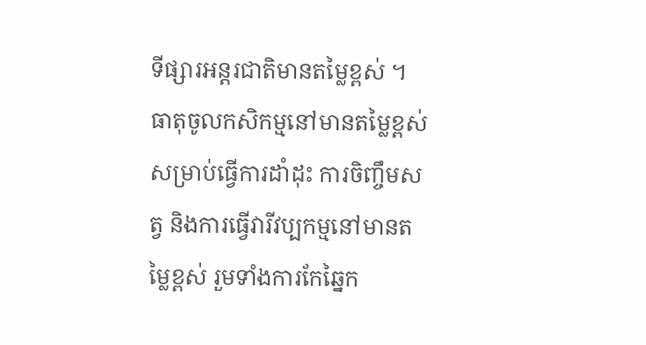ទីផ្សារអន្តរជាតិមានតម្លៃខ្ពស់ ។ ធាតុចូលកសិកម្មនៅមានតម្លៃខ្ពស់សម្រាប់ធ្វើការដាំដុះ ការចិញ្ចឹមសត្វ និងការធ្វើវារីវប្បកម្មនៅមានតម្លៃខ្ពស់ រួមទាំងការកែឆ្នៃក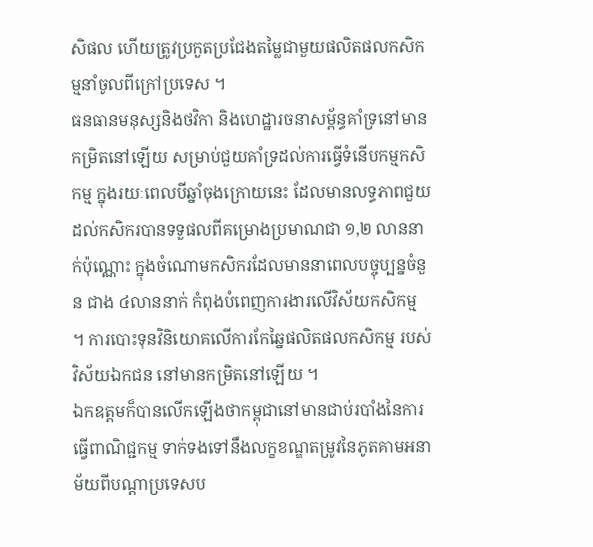សិផល ហើយត្រូវប្រកួតប្រជែងតម្លៃជាមួយផលិតផលកសិកម្មនាំចូលពីក្រៅប្រទេស ។
ធនធានមនុស្សនិងថវិកា និងហេដ្ឋារចនាសម្ព័ន្ធគាំទ្រនៅមានកម្រិតនៅឡើយ សម្រាប់ជួយគាំទ្រដល់ការធ្វើទំនើបកម្មកសិកម្ម ក្នុងរយៈពេលបីឆ្នាំចុងក្រោយនេះ ដែលមានលទ្ធភាពជួយដល់កសិករបានទទួផលពីគម្រោងប្រមាណជា ១,២ លាននាក់ប៉ុណ្ណោះ ក្នុងចំណោមកសិករដែលមាននាពេលបច្ចុប្បន្នចំនួន ជាង ៤លាននាក់ កំពុងបំពេញការងារលើវិស័យកសិកម្ម ។ ការបោះទុនវិនិយោគលើការកែឆ្នៃផលិតផលកសិកម្ម របស់វិស័យឯកជន នៅមានកម្រិតនៅឡើយ ។
ឯកឧត្តមក៏បានលើកឡើងថាកម្ពុជានៅមានជាប់របាំងនៃការធ្វើពាណិជ្ជកម្ម ទាក់ទងទៅនឹងលក្ខខណ្ឌតម្រូវនៃភូតគាមអនាម័យពីបណ្តាប្រទេសប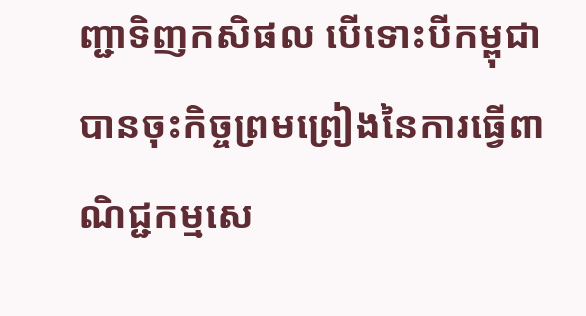ញ្ជាទិញកសិផល បើទោះបីកម្ពុជាបានចុះកិច្ចព្រមព្រៀងនៃការធ្វើពាណិជ្ជកម្មសេ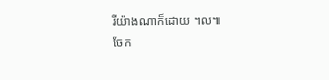រីយ៉ាងណាក៏ដោយ ។ល៕
ចែក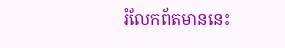រំលែកព័តមាននេះ